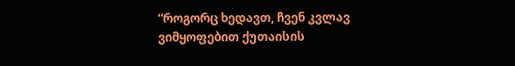“როგორც ხედავთ, ჩვენ კვლავ ვიმყოფებით ქუთაისის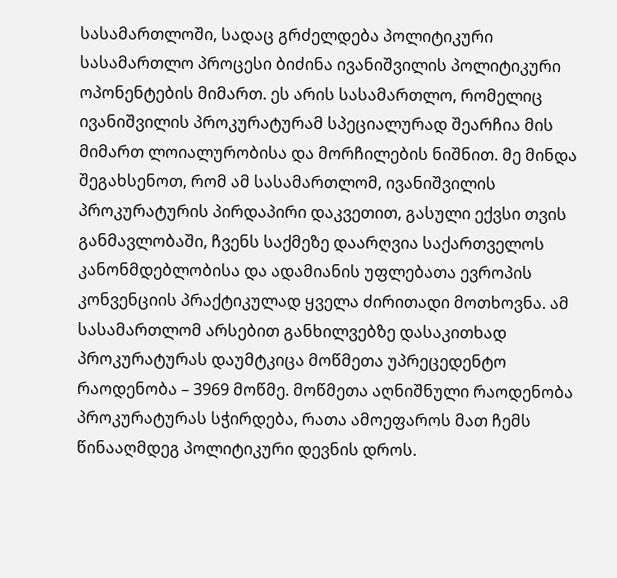სასამართლოში, სადაც გრძელდება პოლიტიკური სასამართლო პროცესი ბიძინა ივანიშვილის პოლიტიკური ოპონენტების მიმართ. ეს არის სასამართლო, რომელიც ივანიშვილის პროკურატურამ სპეციალურად შეარჩია მის მიმართ ლოიალურობისა და მორჩილების ნიშნით. მე მინდა შეგახსენოთ, რომ ამ სასამართლომ, ივანიშვილის პროკურატურის პირდაპირი დაკვეთით, გასული ექვსი თვის განმავლობაში, ჩვენს საქმეზე დაარღვია საქართველოს კანონმდებლობისა და ადამიანის უფლებათა ევროპის კონვენციის პრაქტიკულად ყველა ძირითადი მოთხოვნა. ამ სასამართლომ არსებით განხილვებზე დასაკითხად პროკურატურას დაუმტკიცა მოწმეთა უპრეცედენტო რაოდენობა – 3969 მოწმე. მოწმეთა აღნიშნული რაოდენობა პროკურატურას სჭირდება, რათა ამოეფაროს მათ ჩემს წინააღმდეგ პოლიტიკური დევნის დროს.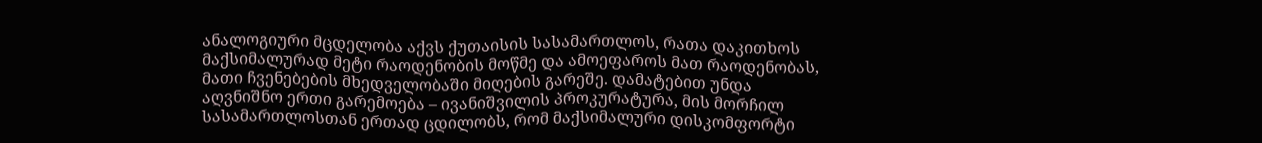ანალოგიური მცდელობა აქვს ქუთაისის სასამართლოს, რათა დაკითხოს მაქსიმალურად მეტი რაოდენობის მოწმე და ამოეფაროს მათ რაოდენობას, მათი ჩვენებების მხედველობაში მიღების გარეშე. დამატებით უნდა აღვნიშნო ერთი გარემოება – ივანიშვილის პროკურატურა, მის მორჩილ სასამართლოსთან ერთად ცდილობს, რომ მაქსიმალური დისკომფორტი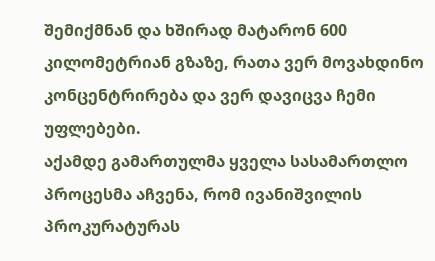შემიქმნან და ხშირად მატარონ 600 კილომეტრიან გზაზე, რათა ვერ მოვახდინო კონცენტრირება და ვერ დავიცვა ჩემი უფლებები.
აქამდე გამართულმა ყველა სასამართლო პროცესმა აჩვენა, რომ ივანიშვილის პროკურატურას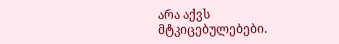არა აქვს მტკიცებულებები.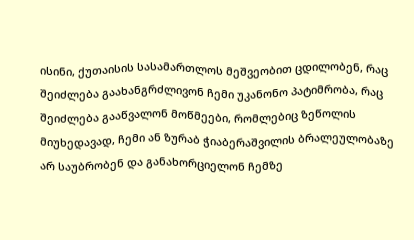ისინი, ქუთაისის სასამართლოს მეშვეობით ცდილობენ, რაც შეიძლება გაახანგრძლივონ ჩემი უკანონო პატიმრობა, რაც შეიძლება გააწვალონ მოწმეები, რომლებიც ზეწოლის მიუხედავად, ჩემი ან ზურაბ ჭიაბერაშვილის ბრალეულობაზე არ საუბრობენ და განახორციელონ ჩემზე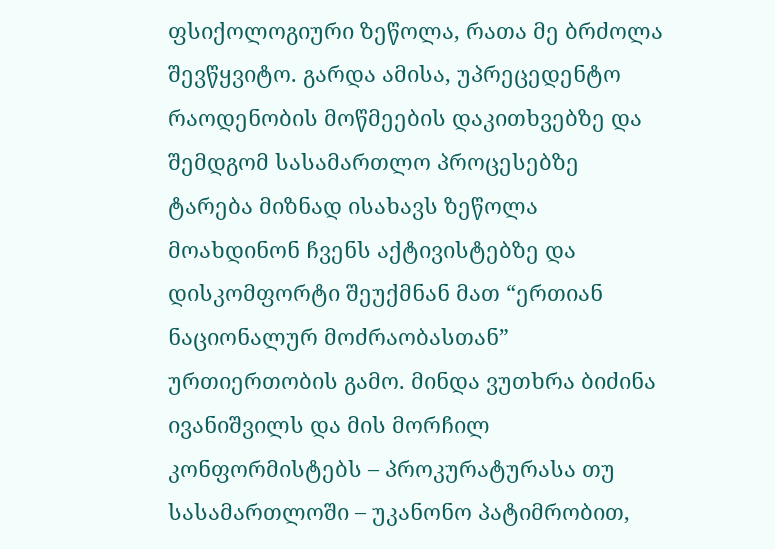ფსიქოლოგიური ზეწოლა, რათა მე ბრძოლა შევწყვიტო. გარდა ამისა, უპრეცედენტო რაოდენობის მოწმეების დაკითხვებზე და შემდგომ სასამართლო პროცესებზე ტარება მიზნად ისახავს ზეწოლა მოახდინონ ჩვენს აქტივისტებზე და დისკომფორტი შეუქმნან მათ “ერთიან ნაციონალურ მოძრაობასთან” ურთიერთობის გამო. მინდა ვუთხრა ბიძინა ივანიშვილს და მის მორჩილ კონფორმისტებს – პროკურატურასა თუ სასამართლოში – უკანონო პატიმრობით,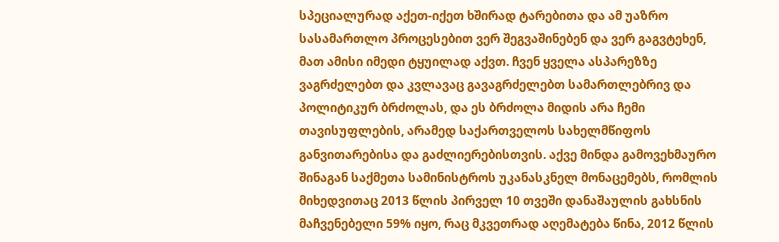სპეციალურად აქეთ-იქეთ ხშირად ტარებითა და ამ უაზრო სასამართლო პროცესებით ვერ შეგვაშინებენ და ვერ გაგვტეხენ, მათ ამისი იმედი ტყუილად აქვთ. ჩვენ ყველა ასპარეზზე ვაგრძელებთ და კვლავაც გავაგრძელებთ სამართლებრივ და პოლიტიკურ ბრძოლას, და ეს ბრძოლა მიდის არა ჩემი თავისუფლების, არამედ საქართველოს სახელმწიფოს განვითარებისა და გაძლიერებისთვის. აქვე მინდა გამოვეხმაურო შინაგან საქმეთა სამინისტროს უკანასკნელ მონაცემებს, რომლის მიხედვითაც 2013 წლის პირველ 10 თვეში დანაშაულის გახსნის მაჩვენებელი 59% იყო, რაც მკვეთრად აღემატება წინა, 2012 წლის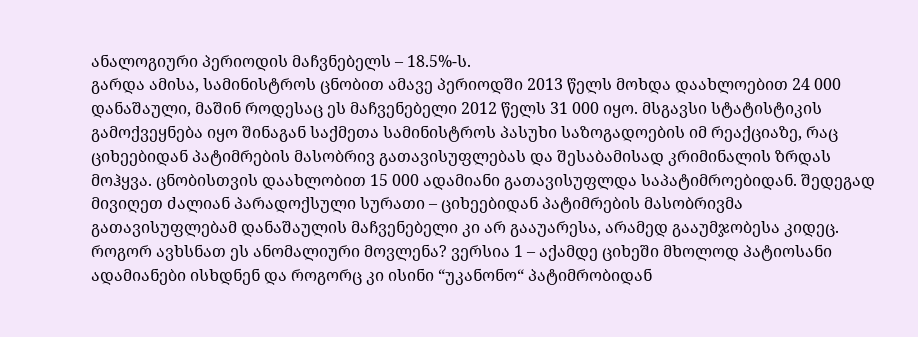ანალოგიური პერიოდის მაჩვნებელს – 18.5%-ს.
გარდა ამისა, სამინისტროს ცნობით ამავე პერიოდში 2013 წელს მოხდა დაახლოებით 24 000 დანაშაული, მაშინ როდესაც ეს მაჩვენებელი 2012 წელს 31 000 იყო. მსგავსი სტატისტიკის გამოქვეყნება იყო შინაგან საქმეთა სამინისტროს პასუხი საზოგადოების იმ რეაქციაზე, რაც ციხეებიდან პატიმრების მასობრივ გათავისუფლებას და შესაბამისად კრიმინალის ზრდას მოჰყვა. ცნობისთვის დაახლობით 15 000 ადამიანი გათავისუფლდა საპატიმროებიდან. შედეგად მივიღეთ ძალიან პარადოქსული სურათი – ციხეებიდან პატიმრების მასობრივმა გათავისუფლებამ დანაშაულის მაჩვენებელი კი არ გააუარესა, არამედ გააუმჯობესა კიდეც. როგორ ავხსნათ ეს ანომალიური მოვლენა? ვერსია 1 – აქამდე ციხეში მხოლოდ პატიოსანი ადამიანები ისხდნენ და როგორც კი ისინი “უკანონო“ პატიმრობიდან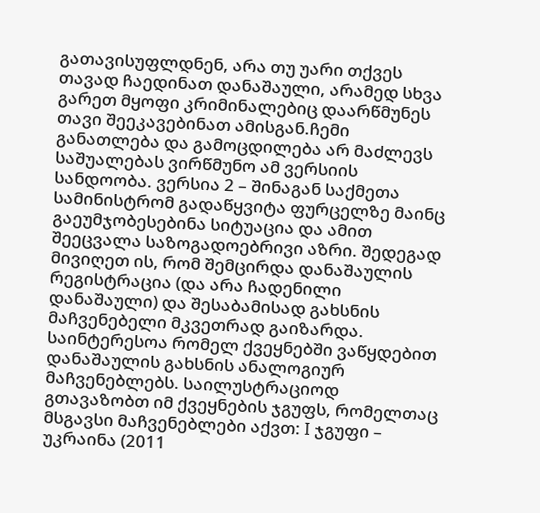გათავისუფლდნენ, არა თუ უარი თქვეს თავად ჩაედინათ დანაშაული, არამედ სხვა გარეთ მყოფი კრიმინალებიც დაარწმუნეს თავი შეეკავებინათ ამისგან.ჩემი განათლება და გამოცდილება არ მაძლევს საშუალებას ვირწმუნო ამ ვერსიის სანდოობა. ვერსია 2 – შინაგან საქმეთა სამინისტრომ გადაწყვიტა ფურცელზე მაინც გაეუმჯობესებინა სიტუაცია და ამით შეეცვალა საზოგადოებრივი აზრი. შედეგად მივიღეთ ის, რომ შემცირდა დანაშაულის რეგისტრაცია (და არა ჩადენილი დანაშაული) და შესაბამისად გახსნის მაჩვენებელი მკვეთრად გაიზარდა. საინტერესოა რომელ ქვეყნებში ვაწყდებით დანაშაულის გახსნის ანალოგიურ მაჩვენებლებს. საილუსტრაციოდ გთავაზობთ იმ ქვეყნების ჯგუფს, რომელთაც მსგავსი მაჩვენებლები აქვთ: I ჯგუფი – უკრაინა (2011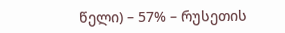წელი) – 57% – რუსეთის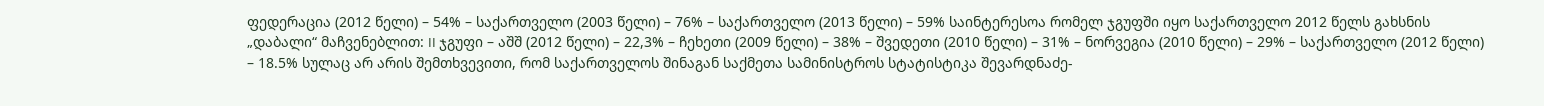ფედერაცია (2012 წელი) – 54% – საქართველო (2003 წელი) – 76% – საქართველო (2013 წელი) – 59% საინტერესოა რომელ ჯგუფში იყო საქართველო 2012 წელს გახსნის „დაბალი“ მაჩვენებლით: II ჯგუფი – აშშ (2012 წელი) – 22,3% – ჩეხეთი (2009 წელი) – 38% – შვედეთი (2010 წელი) – 31% – ნორვეგია (2010 წელი) – 29% – საქართველო (2012 წელი) – 18.5% სულაც არ არის შემთხვევითი, რომ საქართველოს შინაგან საქმეთა სამინისტროს სტატისტიკა შევარდნაძე-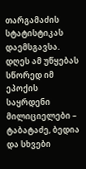თარგამაძის სტატისტიკას დაემსგავსა. დღეს ამ უწყებას სწორედ იმ ეპოქის საყრდენი მილიციელები – ტაბატაძე, ბედია და სხვები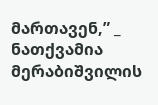მართავენ,” _ ნათქვამია მერაბიშვილის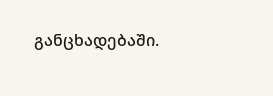განცხადებაში.